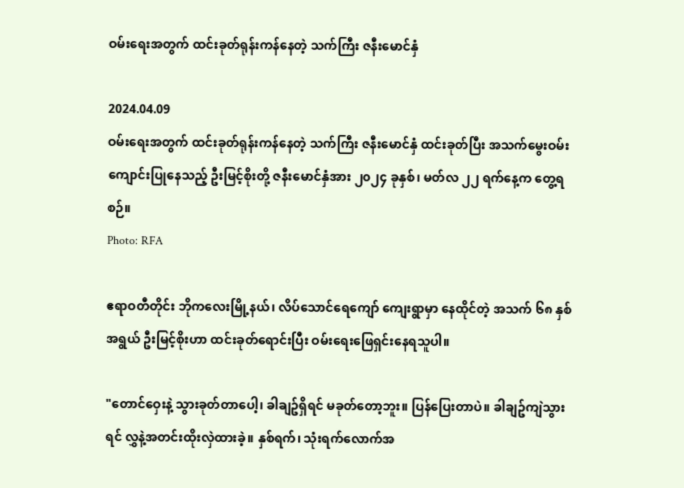ဝမ်းရေးအတွက် ထင်းခုတ်ရုန်းကန်နေတဲ့ သက်ကြီး ဇနီးမောင်နှံ

2024.04.09
ဝမ်းရေးအတွက် ထင်းခုတ်ရုန်းကန်နေတဲ့ သက်ကြီး ဇနီးမောင်နှံ ထင်းခုတ်ပြီး အသက်မွေးဝမ်းကျောင်းပြုနေသည့် ဦးမြင့်စိုးတို့ ဇနီးမောင်နှံအား ၂၀၂၄ ခုနှစ်၊ မတ်လ ၂၂ ရက်နေ့က တွေ့ရစဉ်။
Photo: RFA

ဧရာဝတီတိုင်း ဘိုကလေးမြို့နယ်၊ လိပ်သောင်ရေကျော် ကျေးရွာမှာ နေထိုင်တဲ့ အသက် ၆၈ နှစ်အရွယ် ဦးမြင့်စိုးဟာ ထင်းခုတ်ရောင်းပြီး ဝမ်းရေးဖြေရှင်းနေရသူပါ။

"တောင်ဝှေးနဲ့ သွားခုတ်တာပေါ့၊ ခါချဥ်ရှိရင် မခုတ်တော့ဘူး။ ပြန်ပြေးတာပဲ။ ခါချဥ်ကျဲသွားရင် လွှနဲ့အတင်းထိုးလှဲထားခဲ့။ နှစ်ရက်၊ သုံးရက်လောက်အ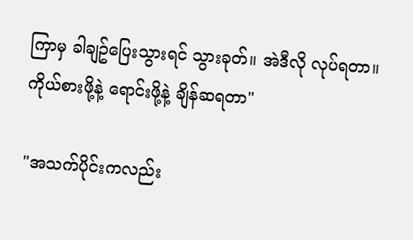ကြာမှ ခါချဥ်ပြေးသွားရင် သွားခုတ်။ အဲဒီလို လုပ်ရတာ။ ကိုယ်စားဖို့နဲ့ ရောင်းဖို့နဲ့ ချိန်ဆရတာ"

"အသက်ပိုင်းကလည်း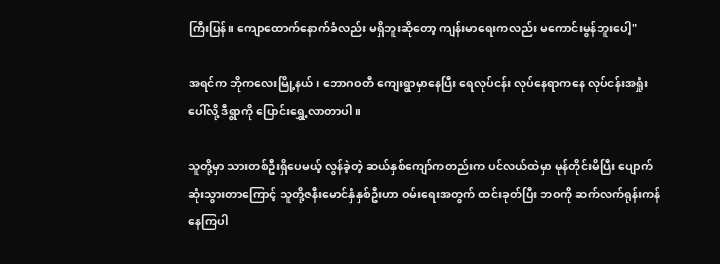ကြီးပြန်။ ကျောထောက်နောက်ခံလည်း မရှိဘူးဆိုတော့ ကျန်းမာရေးကလည်း မကောင်းမွန်ဘူးပေါ့"

အရင်က ဘိုကလေးမြို့နယ်၊ ဘောဂဝတီ ကျေးရွာမှာနေပြီး ရေလုပ်ငန်း လုပ်နေရာကနေ လုပ်ငန်းအရှုံးပေါ်လို့ ဒီရွာကို ပြောင်းရွှေ့လာတာပါ။

သူတို့မှာ သားတစ်ဦးရှိပေမယ့် လွန်ခဲ့တဲ့ ဆယ်နှစ်ကျော်ကတည်းက ပင်လယ်ထဲမှာ မုန်တိုင်းမိပြီး ပျောက်ဆုံးသွားတာကြောင့် သူတို့ဇနီးမောင်နှံနှစ်ဦးဟာ ဝမ်းရေးအတွက် ထင်းခုတ်ပြီး ဘဝကို ဆက်လက်ရုန်းကန်နေကြပါ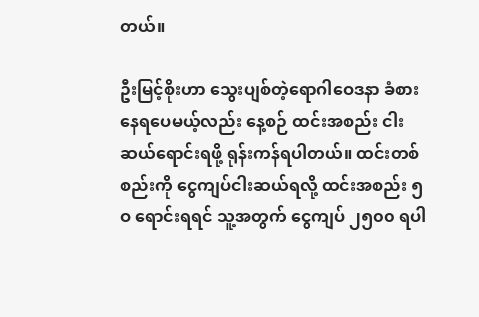တယ်။

ဦးမြင့်စိုးဟာ သွေးပျစ်တဲ့ရောဂါဝေဒနာ ခံစားနေရပေမယ့်လည်း နေ့စဉ် ထင်းအစည်း ငါးဆယ်ရောင်းရဖို့ ရုန်းကန်ရပါတယ်။ ထင်းတစ်စည်းကို ငွေကျပ်ငါးဆယ်ရလို့ ထင်းအစည်း ၅ဝ ရောင်းရရင် သူ့အတွက် ငွေကျပ် ၂၅၀၀ ရပါ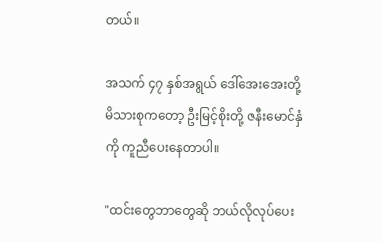တယ်။

အသက် ၄၇ နှစ်အရွယ် ဒေါ်အေးအေးတို့ မိသားစုကတော့ ဦးမြင့်စိုးတို့ ဇနီးမောင်နှံကို ကူညီပေးနေတာပါ။

"ထင်းတွေဘာတွေဆို ဘယ်လိုလုပ်ပေး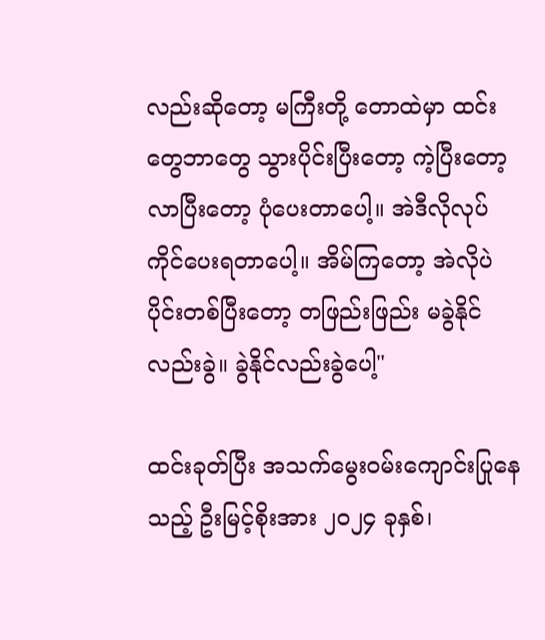လည်းဆိုတော့ မကြီးတို့ တောထဲမှာ ထင်းတွေဘာတွေ သွားပိုင်းပြီးတော့ ကဲ့ပြီးတော့ လာပြီးတော့ ပုံပေးတာပေါ့။ အဲဒီလိုလုပ်ကိုင်ပေးရတာပေါ့။ အိမ်ကြတော့ အဲလိုပဲ ပိုင်းတစ်ပြီးတော့ တဖြည်းဖြည်း မခွဲနိုင်လည်းခွဲ။ ခွဲနိုင်လည်းခွဲပေါ့"

ထင်းခုတ်ပြီး အသက်မွေးဝမ်းကျောင်းပြုနေသည့် ဦးမြင့်စိုးအား ၂၀၂၄ ခုနှစ်၊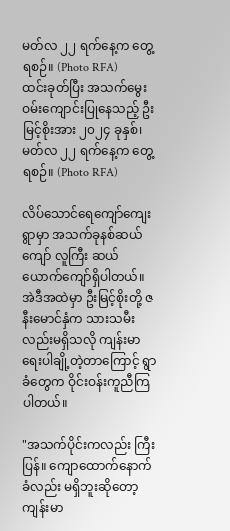မတ်လ ၂၂ ရက်နေ့က တွေ့ရစဉ်။ (Photo RFA)
ထင်းခုတ်ပြီး အသက်မွေးဝမ်းကျောင်းပြုနေသည့် ဦးမြင့်စိုးအား ၂၀၂၄ ခုနှစ်၊ မတ်လ ၂၂ ရက်နေ့က တွေ့ရစဉ်။ (Photo RFA)

လိပ်သောင်ရေကျော်ကျေးရွာမှာ အသက်ခုနစ်ဆယ်ကျော် လူကြီး ဆယ်ယောက်ကျော်ရှိပါတယ်။ အဲဒီအထဲမှာ ဦးမြင့်စိုးတို့ ဇနီးမောင်နှံက သားသမီးလည်းမရှိသလို ကျန်းမာရေးပါချို့တဲ့တာကြောင့် ရွာခံတွေက ဝိုင်းဝန်းကူညီကြပါတယ်။

"အသက်ပိုင်းကလည်း ကြီးပြန်။ ကျောထောက်နောက်ခံလည်း မရှိဘူးဆိုတော့ ကျန်းမာ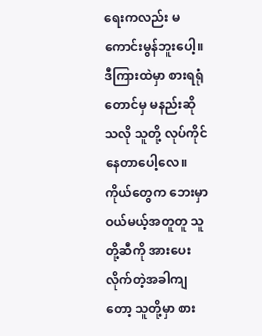ရေးကလည်း မကောင်းမွန်ဘူးပေါ့။ ဒီကြားထဲမှာ စားရရုံတောင်မှ မနည်းဆိုသလို သူတို့ လုပ်ကိုင်နေတာပေါ့လေ။ ကိုယ်တွေက ဘေးမှာဝယ်မယ့်အတူတူ သူတို့ဆီကို အားပေးလိုက်တဲ့အခါကျတော့ သူတို့မှာ စား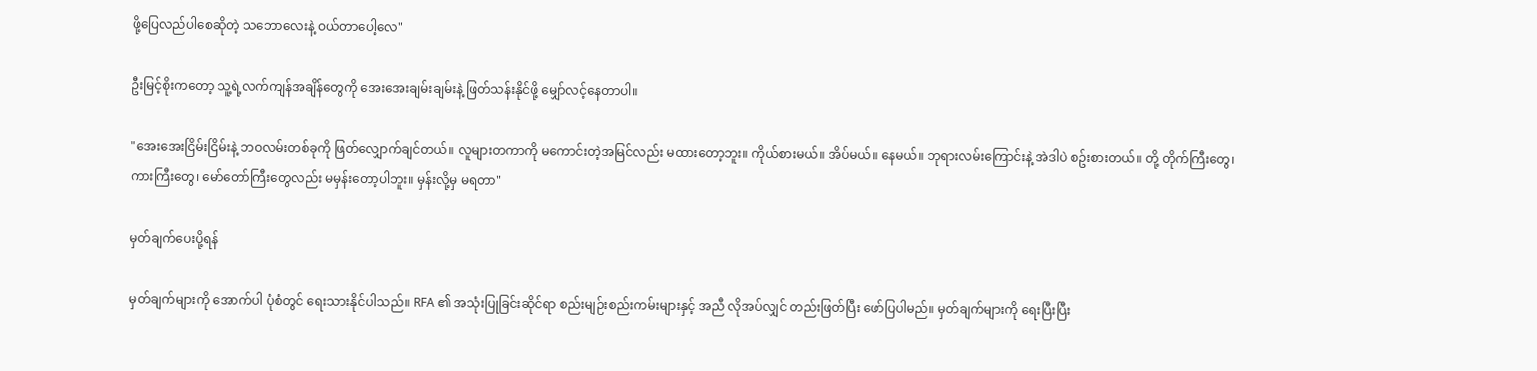ဖို့ပြေလည်ပါစေဆိုတဲ့ သဘောလေးနဲ့ ဝယ်တာပေါ့လေ"

ဦးမြင့်စိုးကတော့ သူ့ရဲ့လက်ကျန်အချိန်တွေကို အေးအေးချမ်းချမ်းနဲ့ ဖြတ်သန်းနိုင်ဖို့ မျှော်လင့်နေတာပါ။

"အေးအေးငြိမ်းငြိမ်းနဲ့ ဘဝလမ်းတစ်ခုကို ဖြတ်လျှောက်ချင်တယ်။ လူများတကာကို မကောင်းတဲ့အမြင်လည်း မထားတော့ဘူး။ ကိုယ်စားမယ်။ အိပ်မယ်။ နေမယ်။ ဘုရားလမ်းကြောင်းနဲ့ အဲဒါပဲ စဥ်းစားတယ်။ တို့ တိုက်ကြီးတွေ၊ ကားကြီးတွေ၊ မော်တော်ကြီးတွေလည်း မမှန်းတော့ပါဘူး။ မှန်းလို့မှ မရတာ"

မှတ်ချက်ပေးပို့ရန်

မှတ်ချက်များကို အောက်ပါ ပုံစံတွင် ရေးသားနိုင်ပါသည်။ RFA ၏ အသုံးပြုခြင်းဆိုင်ရာ စည်းမျဉ်းစည်းကမ်းများနှင့် အညီ လိုအပ်လျှင် တည်းဖြတ်ပြီး ဖော်ပြပါမည်။ မှတ်ချက်များကို ရေးပြီးပြီး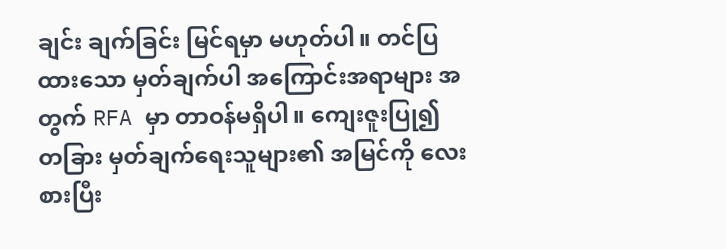ချင်း ချက်ခြင်း မြင်ရမှာ မဟုတ်ပါ။ တင်ပြထားသော မှတ်ချက်ပါ အကြောင်းအရာများ အတွက် RFA မှာ တာဝန်မရှိပါ။ ကျေးဇူးပြု၍ တခြား မှတ်ချက်ရေးသူများ၏ အမြင်ကို လေးစားပြီး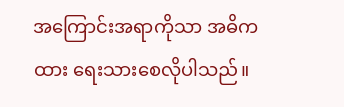အကြောင်းအရာကိုသာ အဓိကထား ရေးသားစေလိုပါသည်။